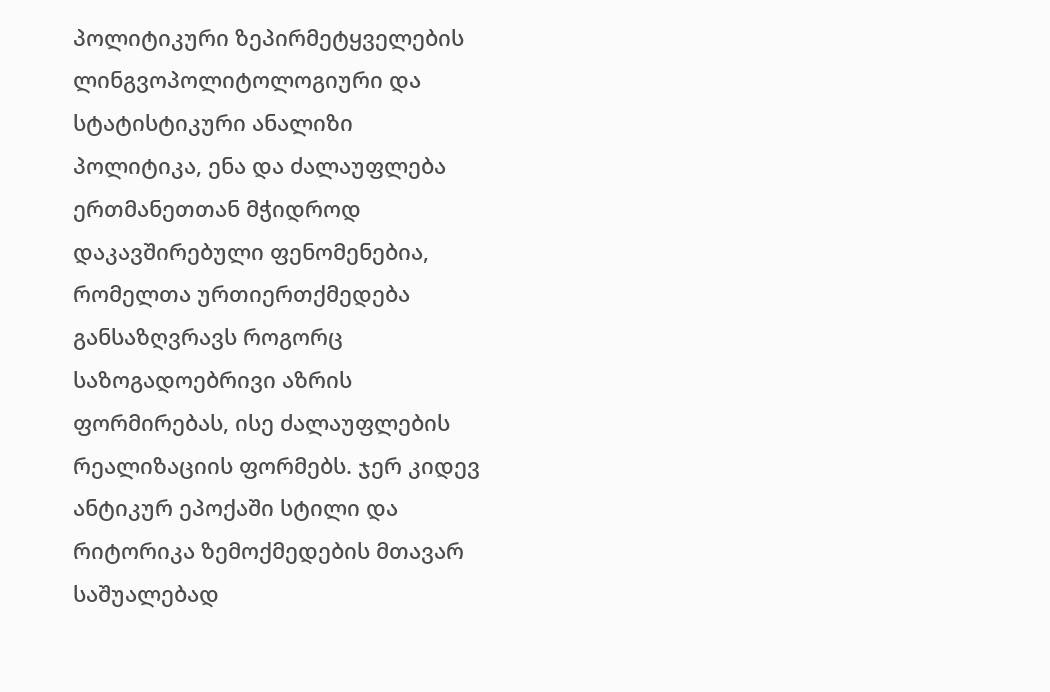პოლიტიკური ზეპირმეტყველების ლინგვოპოლიტოლოგიური და სტატისტიკური ანალიზი
პოლიტიკა, ენა და ძალაუფლება ერთმანეთთან მჭიდროდ დაკავშირებული ფენომენებია, რომელთა ურთიერთქმედება განსაზღვრავს როგორც საზოგადოებრივი აზრის ფორმირებას, ისე ძალაუფლების რეალიზაციის ფორმებს. ჯერ კიდევ ანტიკურ ეპოქაში სტილი და რიტორიკა ზემოქმედების მთავარ საშუალებად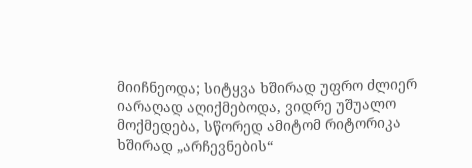მიიჩნეოდა; სიტყვა ხშირად უფრო ძლიერ იარაღად აღიქმებოდა, ვიდრე უშუალო მოქმედება, სწორედ ამიტომ რიტორიკა ხშირად „არჩევნების“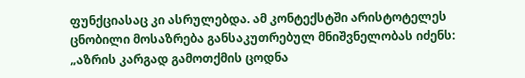ფუნქციასაც კი ასრულებდა. ამ კონტექსტში არისტოტელეს ცნობილი მოსაზრება განსაკუთრებულ მნიშვნელობას იძენს: „აზრის კარგად გამოთქმის ცოდნა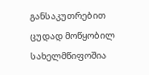განსაკუთრებით ცუდად მოწყობილ სახელმწიფოშია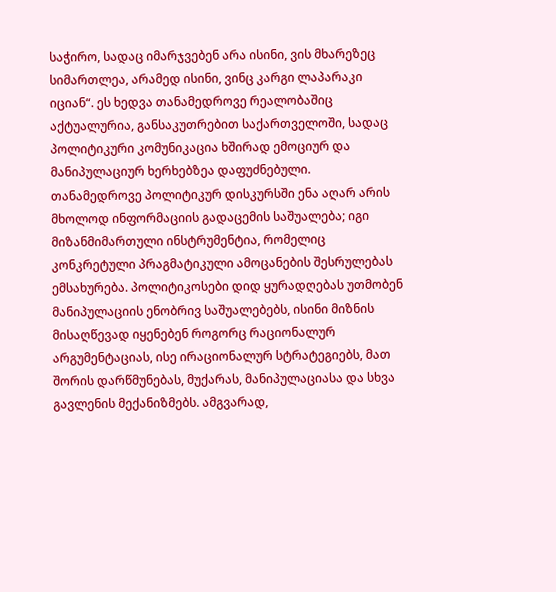საჭირო, სადაც იმარჯვებენ არა ისინი, ვის მხარეზეც სიმართლეა, არამედ ისინი, ვინც კარგი ლაპარაკი იციან“. ეს ხედვა თანამედროვე რეალობაშიც აქტუალურია, განსაკუთრებით საქართველოში, სადაც პოლიტიკური კომუნიკაცია ხშირად ემოციურ და მანიპულაციურ ხერხებზეა დაფუძნებული.
თანამედროვე პოლიტიკურ დისკურსში ენა აღარ არის მხოლოდ ინფორმაციის გადაცემის საშუალება; იგი მიზანმიმართული ინსტრუმენტია, რომელიც კონკრეტული პრაგმატიკული ამოცანების შესრულებას ემსახურება. პოლიტიკოსები დიდ ყურადღებას უთმობენ მანიპულაციის ენობრივ საშუალებებს, ისინი მიზნის მისაღწევად იყენებენ როგორც რაციონალურ არგუმენტაციას, ისე ირაციონალურ სტრატეგიებს, მათ შორის დარწმუნებას, მუქარას, მანიპულაციასა და სხვა გავლენის მექანიზმებს. ამგვარად,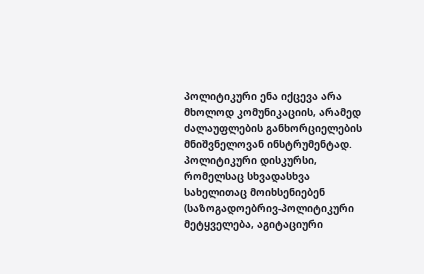პოლიტიკური ენა იქცევა არა მხოლოდ კომუნიკაციის, არამედ ძალაუფლების განხორციელების მნიშვნელოვან ინსტრუმენტად.
პოლიტიკური დისკურსი, რომელსაც სხვადასხვა სახელითაც მოიხსენიებენ (საზოგადოებრივ-პოლიტიკური მეტყველება, აგიტაციური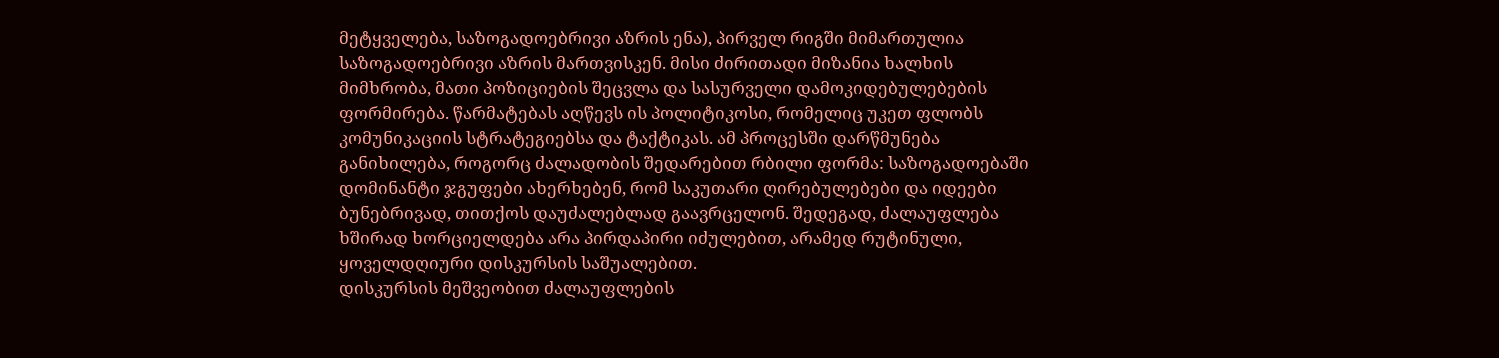მეტყველება, საზოგადოებრივი აზრის ენა), პირველ რიგში მიმართულია საზოგადოებრივი აზრის მართვისკენ. მისი ძირითადი მიზანია ხალხის მიმხრობა, მათი პოზიციების შეცვლა და სასურველი დამოკიდებულებების ფორმირება. წარმატებას აღწევს ის პოლიტიკოსი, რომელიც უკეთ ფლობს კომუნიკაციის სტრატეგიებსა და ტაქტიკას. ამ პროცესში დარწმუნება განიხილება, როგორც ძალადობის შედარებით რბილი ფორმა: საზოგადოებაში დომინანტი ჯგუფები ახერხებენ, რომ საკუთარი ღირებულებები და იდეები ბუნებრივად, თითქოს დაუძალებლად გაავრცელონ. შედეგად, ძალაუფლება ხშირად ხორციელდება არა პირდაპირი იძულებით, არამედ რუტინული, ყოველდღიური დისკურსის საშუალებით.
დისკურსის მეშვეობით ძალაუფლების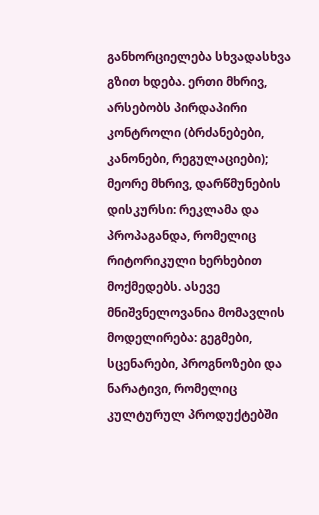განხორციელება სხვადასხვა გზით ხდება. ერთი მხრივ, არსებობს პირდაპირი კონტროლი (ბრძანებები, კანონები, რეგულაციები); მეორე მხრივ, დარწმუნების დისკურსი: რეკლამა და პროპაგანდა, რომელიც რიტორიკული ხერხებით მოქმედებს. ასევე მნიშვნელოვანია მომავლის მოდელირება: გეგმები, სცენარები, პროგნოზები და ნარატივი, რომელიც კულტურულ პროდუქტებში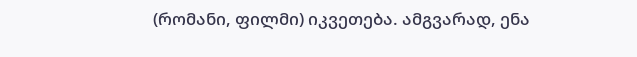(რომანი, ფილმი) იკვეთება. ამგვარად, ენა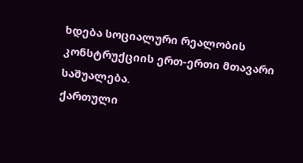ხდება სოციალური რეალობის კონსტრუქციის ერთ-ერთი მთავარი საშუალება.
ქართული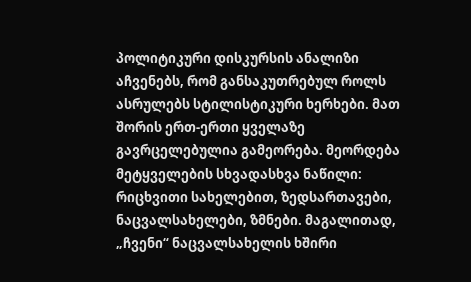პოლიტიკური დისკურსის ანალიზი აჩვენებს, რომ განსაკუთრებულ როლს ასრულებს სტილისტიკური ხერხები. მათ შორის ერთ-ერთი ყველაზე გავრცელებულია გამეორება. მეორდება მეტყველების სხვადასხვა ნაწილი: რიცხვითი სახელებით, ზედსართავები, ნაცვალსახელები, ზმნები. მაგალითად, „ჩვენი“ ნაცვალსახელის ხშირი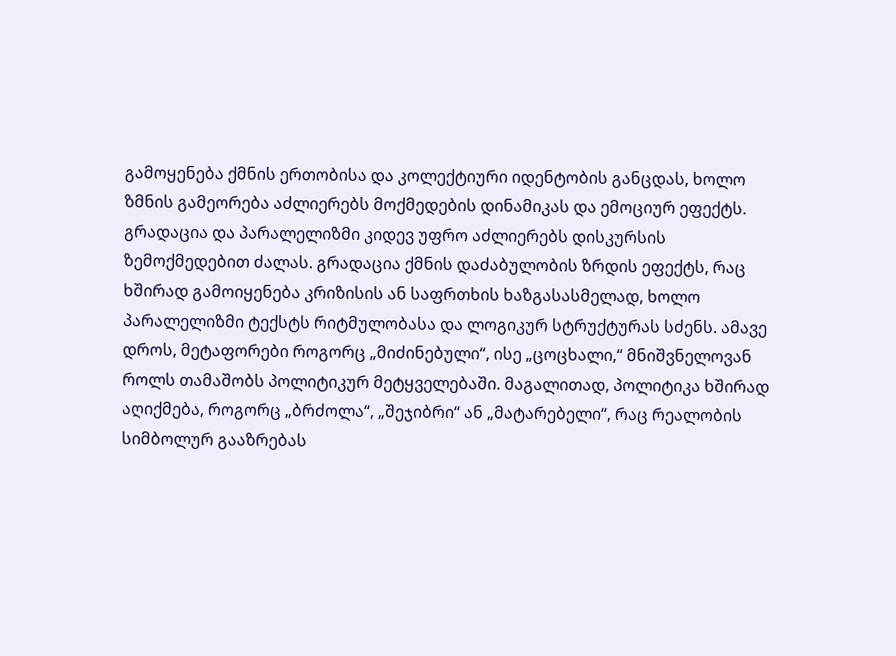გამოყენება ქმნის ერთობისა და კოლექტიური იდენტობის განცდას, ხოლო ზმნის გამეორება აძლიერებს მოქმედების დინამიკას და ემოციურ ეფექტს.
გრადაცია და პარალელიზმი კიდევ უფრო აძლიერებს დისკურსის ზემოქმედებით ძალას. გრადაცია ქმნის დაძაბულობის ზრდის ეფექტს, რაც ხშირად გამოიყენება კრიზისის ან საფრთხის ხაზგასასმელად, ხოლო პარალელიზმი ტექსტს რიტმულობასა და ლოგიკურ სტრუქტურას სძენს. ამავე დროს, მეტაფორები როგორც „მიძინებული“, ისე „ცოცხალი,“ მნიშვნელოვან როლს თამაშობს პოლიტიკურ მეტყველებაში. მაგალითად, პოლიტიკა ხშირად აღიქმება, როგორც „ბრძოლა“, „შეჯიბრი“ ან „მატარებელი“, რაც რეალობის სიმბოლურ გააზრებას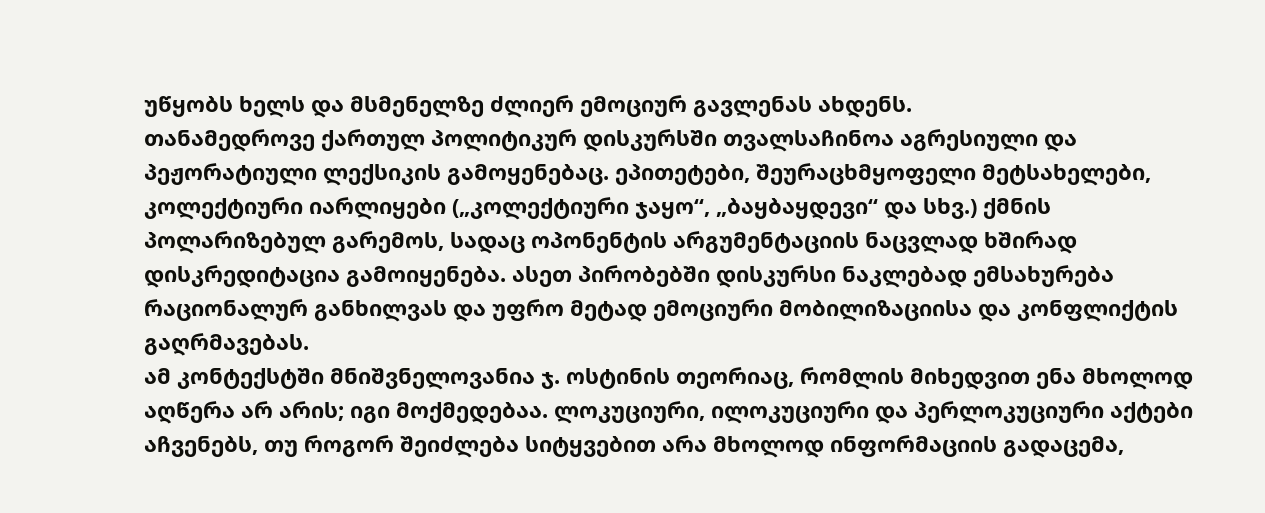უწყობს ხელს და მსმენელზე ძლიერ ემოციურ გავლენას ახდენს.
თანამედროვე ქართულ პოლიტიკურ დისკურსში თვალსაჩინოა აგრესიული და პეჟორატიული ლექსიკის გამოყენებაც. ეპითეტები, შეურაცხმყოფელი მეტსახელები, კოლექტიური იარლიყები („კოლექტიური ჯაყო“, „ბაყბაყდევი“ და სხვ.) ქმნის პოლარიზებულ გარემოს, სადაც ოპონენტის არგუმენტაციის ნაცვლად ხშირად დისკრედიტაცია გამოიყენება. ასეთ პირობებში დისკურსი ნაკლებად ემსახურება რაციონალურ განხილვას და უფრო მეტად ემოციური მობილიზაციისა და კონფლიქტის გაღრმავებას.
ამ კონტექსტში მნიშვნელოვანია ჯ. ოსტინის თეორიაც, რომლის მიხედვით ენა მხოლოდ აღწერა არ არის; იგი მოქმედებაა. ლოკუციური, ილოკუციური და პერლოკუციური აქტები აჩვენებს, თუ როგორ შეიძლება სიტყვებით არა მხოლოდ ინფორმაციის გადაცემა,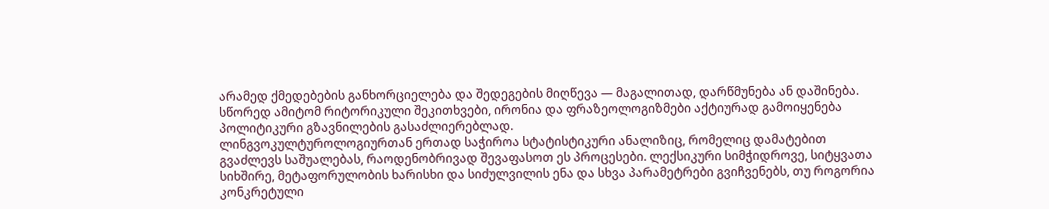არამედ ქმედებების განხორციელება და შედეგების მიღწევა — მაგალითად, დარწმუნება ან დაშინება. სწორედ ამიტომ რიტორიკული შეკითხვები, ირონია და ფრაზეოლოგიზმები აქტიურად გამოიყენება პოლიტიკური გზავნილების გასაძლიერებლად.
ლინგვოკულტუროლოგიურთან ერთად საჭიროა სტატისტიკური ანალიზიც, რომელიც დამატებით გვაძლევს საშუალებას, რაოდენობრივად შევაფასოთ ეს პროცესები. ლექსიკური სიმჭიდროვე, სიტყვათა სიხშირე, მეტაფორულობის ხარისხი და სიძულვილის ენა და სხვა პარამეტრები გვიჩვენებს, თუ როგორია კონკრეტული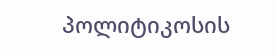პოლიტიკოსის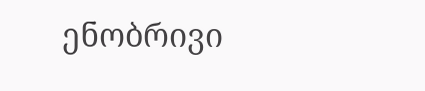ენობრივი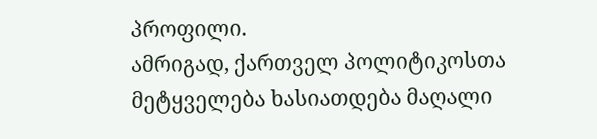პროფილი.
ამრიგად, ქართველ პოლიტიკოსთა მეტყველება ხასიათდება მაღალი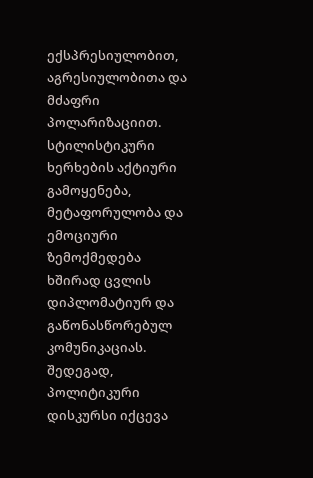ექსპრესიულობით, აგრესიულობითა და მძაფრი პოლარიზაციით. სტილისტიკური ხერხების აქტიური გამოყენება, მეტაფორულობა და ემოციური ზემოქმედება ხშირად ცვლის დიპლომატიურ და გაწონასწორებულ კომუნიკაციას. შედეგად, პოლიტიკური დისკურსი იქცევა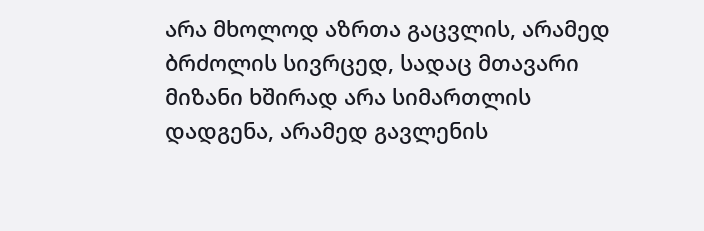არა მხოლოდ აზრთა გაცვლის, არამედ ბრძოლის სივრცედ, სადაც მთავარი მიზანი ხშირად არა სიმართლის დადგენა, არამედ გავლენის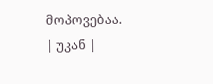მოპოვებაა.
| უკან |